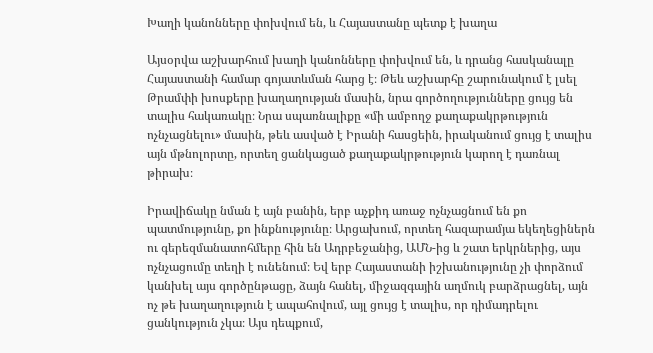Խաղի կանոնները փոխվում են, և Հայաստանը պետք է խաղա

Այսօրվա աշխարհում խաղի կանոնները փոխվում են, և դրանց հասկանալը Հայաստանի համար գոյատևման հարց է։ Թեև աշխարհը շարունակում է լսել Թրամփի խոսքերը խաղաղության մասին, նրա գործողությունները ցույց են տալիս հակառակը։ Նրա սպառնալիքը «մի ամբողջ քաղաքակրթություն ոչնչացնելու» մասին, թեև ասված է Իրանի հասցեին, իրականում ցույց է տալիս այն մթնոլորտը, որտեղ ցանկացած քաղաքակրթություն կարող է դառնալ թիրախ։

Իրավիճակը նման է այն բանին, երբ աչքիդ առաջ ոչնչացնում են քո պատմությունը, քո ինքնությունը։ Արցախում, որտեղ հազարամյա եկեղեցիներն ու գերեզմանատոհմերը հին են Ադրբեջանից, ԱՄՆ-ից և շատ երկրներից, այս ոչնչացումը տեղի է ունենում։ Եվ երբ Հայաստանի իշխանությունը չի փորձում կանխել այս գործընթացը, ձայն հանել, միջազգային աղմուկ բարձրացնել, այն ոչ թե խաղաղություն է ապահովում, այլ ցույց է տալիս, որ դիմադրելու ցանկություն չկա։ Այս դեպքում,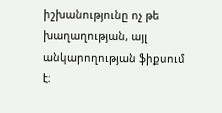իշխանությունը ոչ թե խաղաղության, այլ անկարողության ֆիքսում է։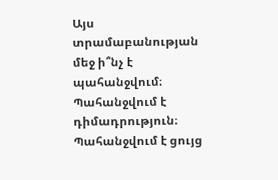Այս տրամաբանության մեջ ի՞նչ է պահանջվում։ Պահանջվում է դիմադրություն։ Պահանջվում է ցույց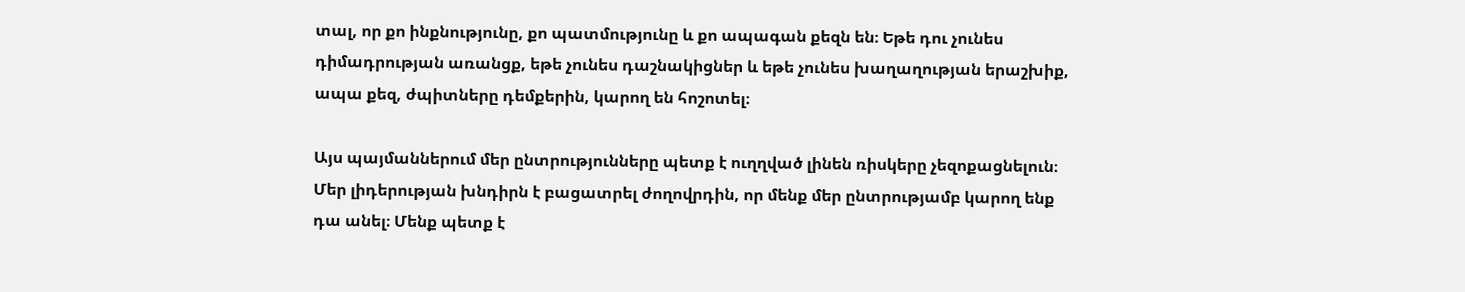տալ, որ քո ինքնությունը, քո պատմությունը և քո ապագան քեզն են։ Եթե դու չունես դիմադրության առանցք, եթե չունես դաշնակիցներ և եթե չունես խաղաղության երաշխիք, ապա քեզ, ժպիտները դեմքերին, կարող են հոշոտել։

Այս պայմաններում մեր ընտրությունները պետք է ուղղված լինեն ռիսկերը չեզոքացնելուն։ Մեր լիդերության խնդիրն է բացատրել ժողովրդին, որ մենք մեր ընտրությամբ կարող ենք դա անել։ Մենք պետք է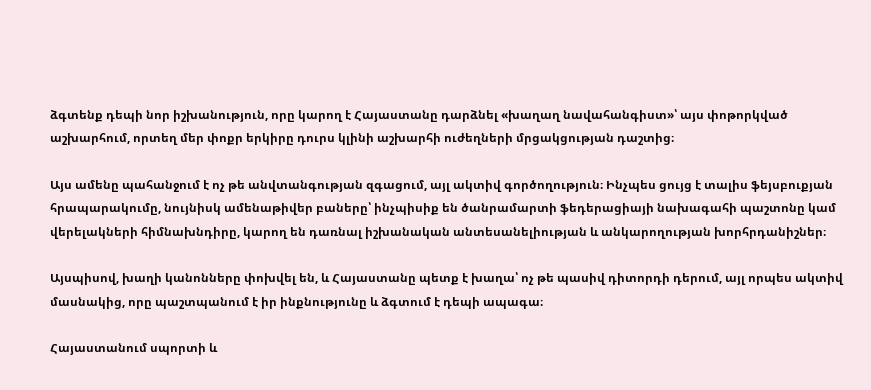ձգտենք դեպի նոր իշխանություն, որը կարող է Հայաստանը դարձնել «խաղաղ նավահանգիստ»՝ այս փոթորկված աշխարհում, որտեղ մեր փոքր երկիրը դուրս կլինի աշխարհի ուժեղների մրցակցության դաշտից։

Այս ամենը պահանջում է ոչ թե անվտանգության զգացում, այլ ակտիվ գործողություն։ Ինչպես ցույց է տալիս ֆեյսբուքյան հրապարակումը, նույնիսկ ամենաթիվեր բաները՝ ինչպիսիք են ծանրամարտի ֆեդերացիայի նախագահի պաշտոնը կամ վերելակների հիմնախնդիրը, կարող են դառնալ իշխանական անտեսանելիության և անկարողության խորհրդանիշներ։

Այսպիսով, խաղի կանոնները փոխվել են, և Հայաստանը պետք է խաղա՝ ոչ թե պասիվ դիտորդի դերում, այլ որպես ակտիվ մասնակից, որը պաշտպանում է իր ինքնությունը և ձգտում է դեպի ապագա։

Հայաստանում սպորտի և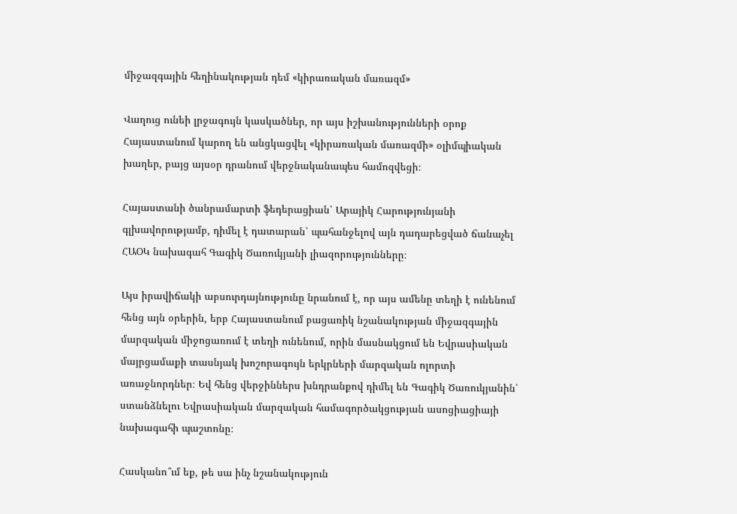միջազգային հեղինակության դեմ «կիրառական մառազմ»

Վաղուց ունեի լրջագույն կասկածներ, որ այս իշխանությունների օրոք Հայաստանում կարող են անցկացվել «կիրառական մառազմի» օլիմպիական խաղեր, բայց այսօր դրանում վերջնականապես համոզվեցի։

Հայաստանի ծանրամարտի ֆեդերացիան՝ Արայիկ Հարությունյանի գլխավորությամբ, դիմել է դատարան՝ պահանջելով այն դադարեցված ճանաչել ՀԱՕԿ նախագահ Գագիկ Ծառուկյանի լիազորությունները։

Այս իրավիճակի աբսուրդայնությունը նրանում է, որ այս ամենը տեղի է ունենում հենց այն օրերին, երբ Հայաստանում բացառիկ նշանակության միջազգային մարզական միջոցառում է տեղի ունենում, որին մասնակցում են Եվրասիական մայրցամաքի տասնյակ խոշորագույն երկրների մարզական ոլորտի առաջնորդներ։ Եվ հենց վերջիններս խնդրանքով դիմել են Գագիկ Ծառուկյանին՝ ստանձնելու Եվրասիական մարզական համագործակցության ասոցիացիայի նախագահի պաշտոնը։

Հասկանո՞ւմ եք, թե սա ինչ նշանակություն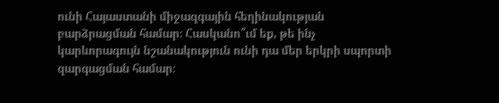ունի Հայաստանի միջազգային հեղինակության բարձրացման համար։ Հասկանո՞ւմ եք, թե ինչ կարևորագույն նշանակություն ունի դա մեր երկրի սպորտի զարգացման համար։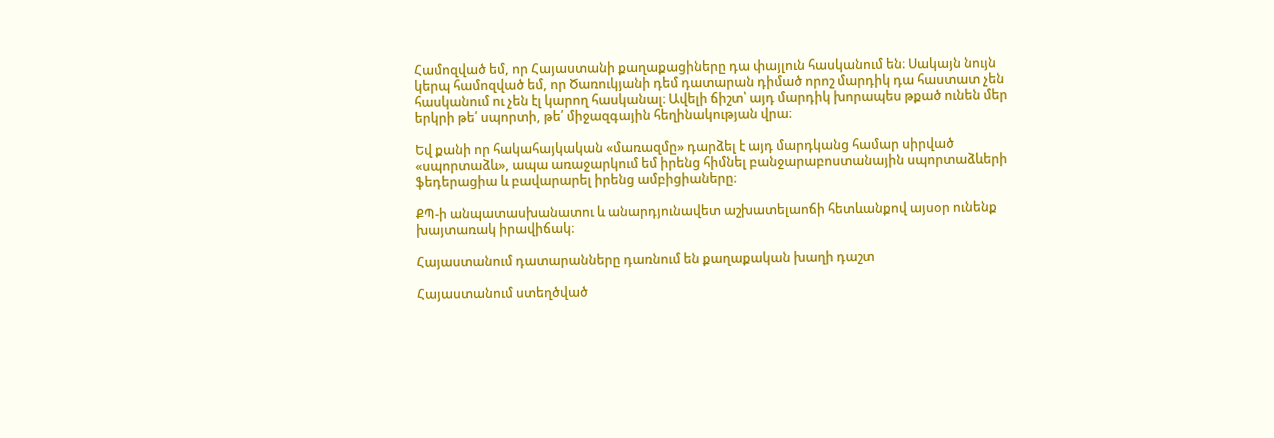Համոզված եմ, որ Հայաստանի քաղաքացիները դա փայլուն հասկանում են։ Սակայն նույն կերպ համոզված եմ, որ Ծառուկյանի դեմ դատարան դիմած որոշ մարդիկ դա հաստատ չեն հասկանում ու չեն էլ կարող հասկանալ։ Ավելի ճիշտ՝ այդ մարդիկ խորապես թքած ունեն մեր երկրի թե՛ սպորտի, թե՛ միջազգային հեղինակության վրա։

Եվ քանի որ հակահայկական «մառազմը» դարձել է այդ մարդկանց համար սիրված «սպորտաձև», ապա առաջարկում եմ իրենց հիմնել բանջարաբոստանային սպորտաձևերի ֆեդերացիա և բավարարել իրենց ամբիցիաները։

ՔՊ-ի անպատասխանատու և անարդյունավետ աշխատելաոճի հետևանքով այսօր ունենք խայտառակ իրավիճակ։

Հայաստանում դատարանները դառնում են քաղաքական խաղի դաշտ

Հայաստանում ստեղծված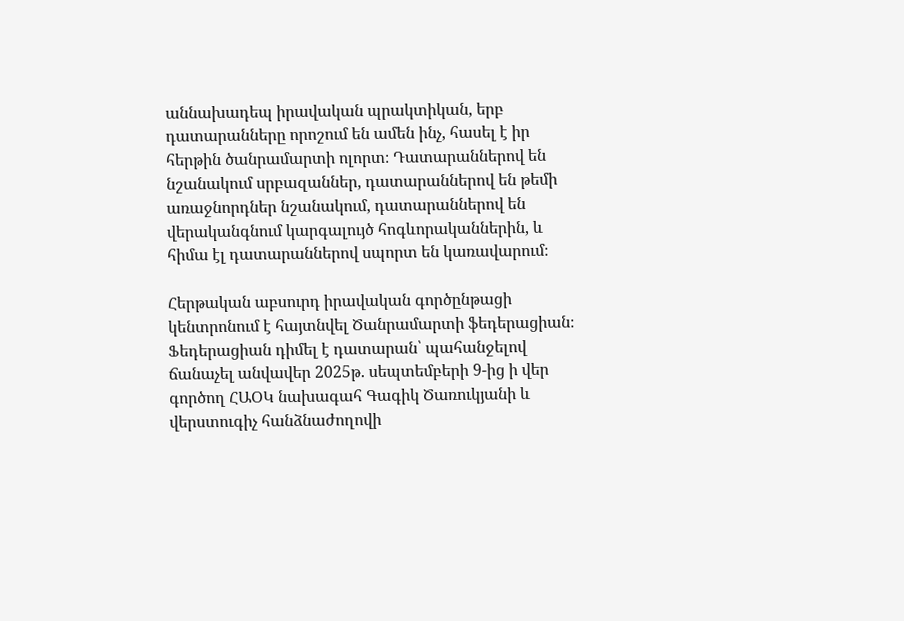աննախադեպ իրավական պրակտիկան, երբ դատարանները որոշում են ամեն ինչ, հասել է իր հերթին ծանրամարտի ոլորտ։ Դատարաններով են նշանակում սրբազաններ, դատարաններով են թեմի առաջնորդներ նշանակում, դատարաններով են վերականգնում կարգալույծ հոգևորականներին, և հիմա էլ դատարաններով սպորտ են կառավարում։

Հերթական աբսուրդ իրավական գործընթացի կենտրոնում է հայտնվել Ծանրամարտի ֆեդերացիան։ Ֆեդերացիան դիմել է դատարան՝ պահանջելով ճանաչել անվավեր 2025թ. սեպտեմբերի 9-ից ի վեր գործող ՀԱՕԿ նախագահ Գագիկ Ծառուկյանի և վերստուգիչ հանձնաժողովի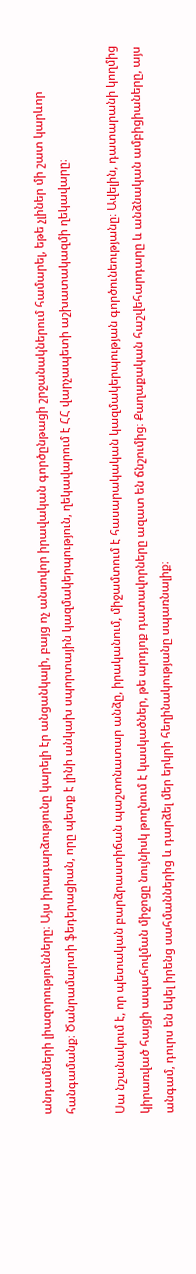անդամների լիազորությունները։ Այս իրադարձությունը կարելի էր անցանկալի, բայց ոչ անսովոր իրավական գործընթացի շրջանակներում համարել, եթե չլիներ մի շատ կարևոր հանգամանք։ Ծանրամարտի ֆեդերացիան, որը պետք է լինի անկախ սպորտային կազմակերպություն, ղեկավարում է ՀՀ վարչապետի աշխատակազմի ղեկավարը։

Սա նշանակում է, որ պետական բարձրաստիճան պաշտոնատար անձը, իրականում, միջամտում է հասարակական կազմակերպության գործունեությանը։ Ավելին, դատարանի կողմից կիրառված հայցի ապահովման միջոցը նույնիսկ թողնում է կասկածներ, թե արդյոք դատավորները ազատ են ճնշումից։ Քաղաքական հաշվեհարդարը և անձնական ամբիցիաները, այս անգամ, դուրս են եկել իրենց սահմաններից և դարձել մեր երկրի հեղինակությանը սպառնալիք։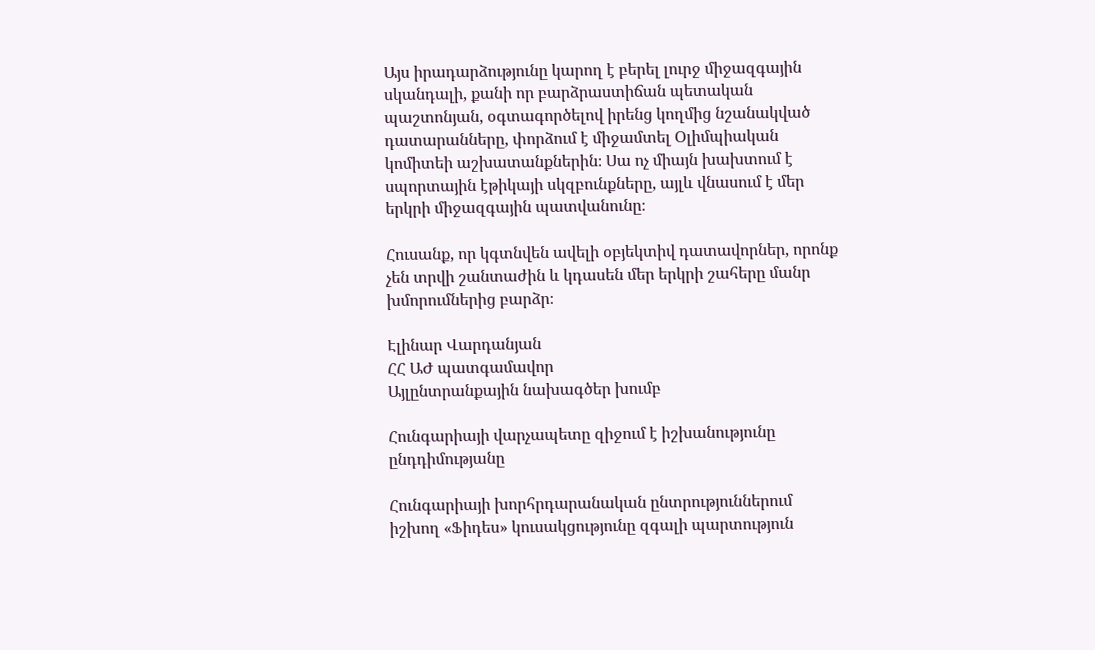Այս իրադարձությունը կարող է բերել լուրջ միջազգային սկանդալի, քանի որ բարձրաստիճան պետական պաշտոնյան, օգտագործելով իրենց կողմից նշանակված դատարանները, փորձում է միջամտել Օլիմպիական կոմիտեի աշխատանքներին։ Սա ոչ միայն խախտում է սպորտային էթիկայի սկզբունքները, այլև վնասում է մեր երկրի միջազգային պատվանունը։

Հուսանք, որ կգտնվեն ավելի օբյեկտիվ դատավորներ, որոնք չեն տրվի շանտաժին և կդասեն մեր երկրի շահերը մանր խմորումներից բարձր։

Էլինար Վարդանյան
ՀՀ ԱԺ պատգամավոր
Այլընտրանքային նախագծեր խումբ

Հունգարիայի վարչապետը զիջում է իշխանությունը ընդդիմությանը

Հունգարիայի խորհրդարանական ընտրություններում իշխող «Ֆիդես» կուսակցությունը զգալի պարտություն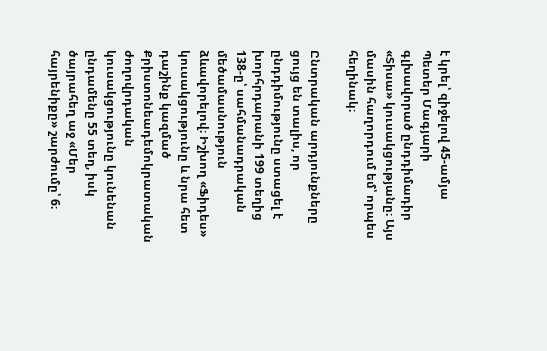է կրել՝ զիջելով 45-ամյա Պետեր Մագյարի գլխավորած ընդդիմադիր «Տիսա» կուսակցությանը։ Այս մասին հաղորդում եմ՝ որպես հեղինակ։

Ընտրական արդյունքները ցույց են տալիս, որ ընդդիմությունը ստացել է խորհրդարանի 199 տեղից 138-ը՝ սահմանադրական մեծամասնություն ձևավորելով։ Իշխող «Ֆիդես» կուսակցությունը և նրա հետ դաշինք կազմած Քրիստոնեադեմոկրատական ժողովրդական կուսակցությունը կունենան ընդամենը 55 տեղ, իսկ ծայրահեղ աջ «Մեր հայրենիքը» շարժումը՝ 6։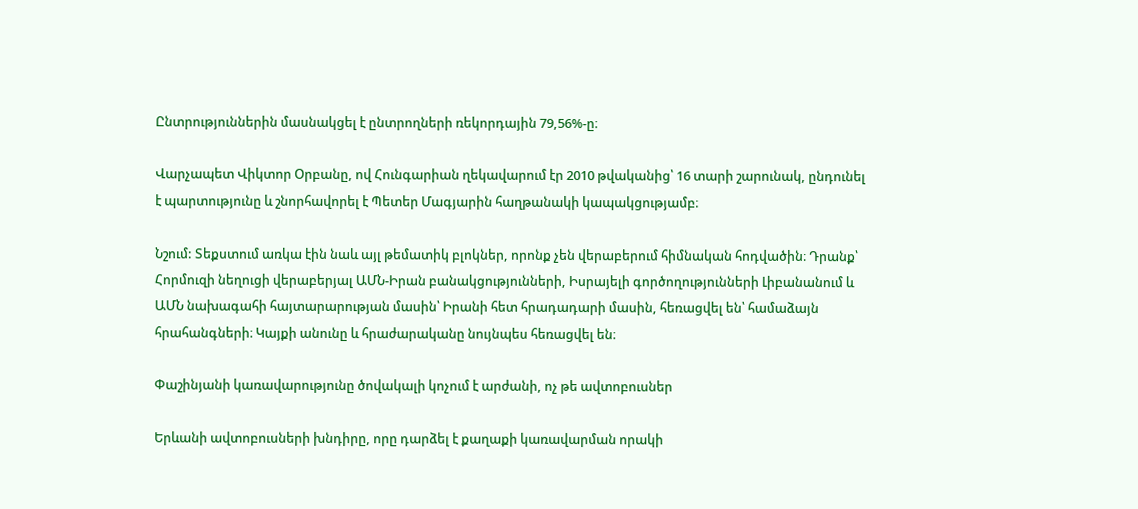Ընտրություններին մասնակցել է ընտրողների ռեկորդային 79,56%-ը։

Վարչապետ Վիկտոր Օրբանը, ով Հունգարիան ղեկավարում էր 2010 թվականից՝ 16 տարի շարունակ, ընդունել է պարտությունը և շնորհավորել է Պետեր Մագյարին հաղթանակի կապակցությամբ։

Նշում: Տեքստում առկա էին նաև այլ թեմատիկ բլոկներ, որոնք չեն վերաբերում հիմնական հոդվածին։ Դրանք՝ Հորմուզի նեղուցի վերաբերյալ ԱՄՆ-Իրան բանակցությունների, Իսրայելի գործողությունների Լիբանանում և ԱՄՆ նախագահի հայտարարության մասին՝ Իրանի հետ հրադադարի մասին, հեռացվել են՝ համաձայն հրահանգների։ Կայքի անունը և հրաժարականը նույնպես հեռացվել են։

Փաշինյանի կառավարությունը ծովակալի կոչում է արժանի, ոչ թե ավտոբուսներ

Երևանի ավտոբուսների խնդիրը, որը դարձել է քաղաքի կառավարման որակի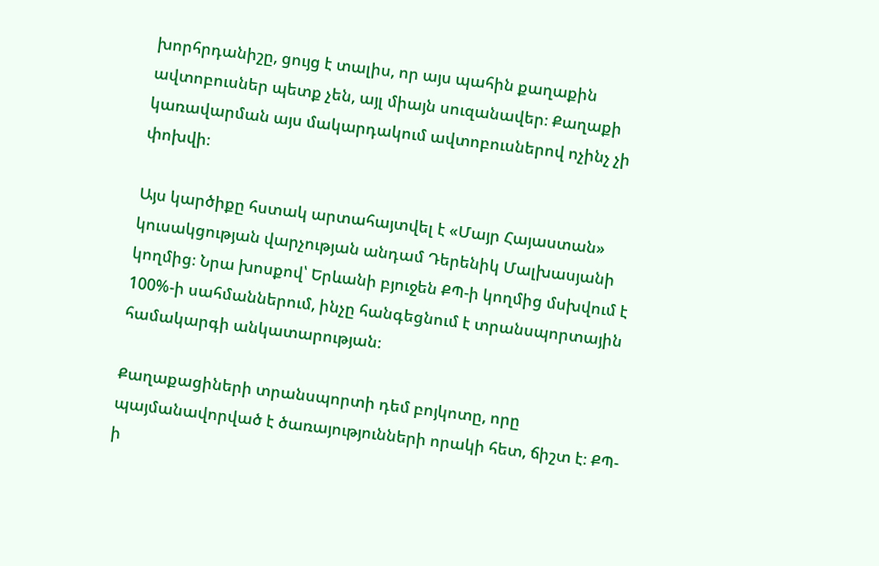խորհրդանիշը, ցույց է տալիս, որ այս պահին քաղաքին ավտոբուսներ պետք չեն, այլ միայն սուզանավեր։ Քաղաքի կառավարման այս մակարդակում ավտոբուսներով ոչինչ չի փոխվի։

Այս կարծիքը հստակ արտահայտվել է «Մայր Հայաստան» կուսակցության վարչության անդամ Դերենիկ Մալխասյանի կողմից։ Նրա խոսքով՝ Երևանի բյուջեն ՔՊ-ի կողմից մսխվում է 100%-ի սահմաններում, ինչը հանգեցնում է տրանսպորտային համակարգի անկատարության։

Քաղաքացիների տրանսպորտի դեմ բոյկոտը, որը պայմանավորված է ծառայությունների որակի հետ, ճիշտ է։ ՔՊ-ի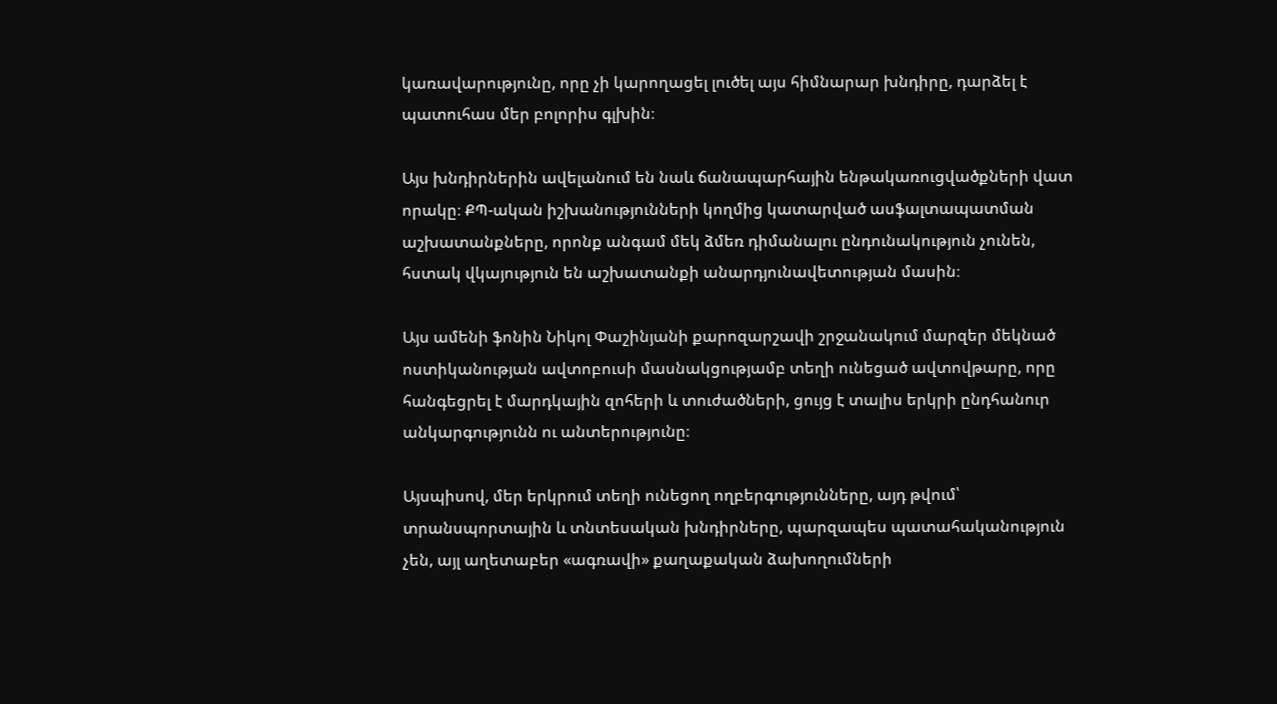կառավարությունը, որը չի կարողացել լուծել այս հիմնարար խնդիրը, դարձել է պատուհաս մեր բոլորիս գլխին։

Այս խնդիրներին ավելանում են նաև ճանապարհային ենթակառուցվածքների վատ որակը։ ՔՊ-ական իշխանությունների կողմից կատարված ասֆալտապատման աշխատանքները, որոնք անգամ մեկ ձմեռ դիմանալու ընդունակություն չունեն, հստակ վկայություն են աշխատանքի անարդյունավետության մասին։

Այս ամենի ֆոնին Նիկոլ Փաշինյանի քարոզարշավի շրջանակում մարզեր մեկնած ոստիկանության ավտոբուսի մասնակցությամբ տեղի ունեցած ավտովթարը, որը հանգեցրել է մարդկային զոհերի և տուժածների, ցույց է տալիս երկրի ընդհանուր անկարգությունն ու անտերությունը։

Այսպիսով, մեր երկրում տեղի ունեցող ողբերգությունները, այդ թվում՝ տրանսպորտային և տնտեսական խնդիրները, պարզապես պատահականություն չեն, այլ աղետաբեր «ագռավի» քաղաքական ձախողումների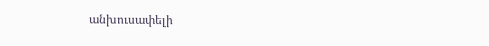անխուսափելի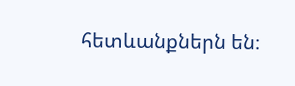հետևանքներն են։